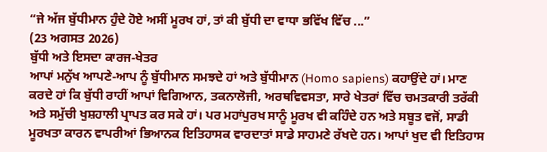“ਜੇ ਅੱਜ ਬੁੱਧੀਮਾਨ ਹੁੰਦੇ ਹੋਏ ਅਸੀਂ ਮੂਰਖ ਹਾਂ, ਤਾਂ ਕੀ ਬੁੱਧੀ ਦਾ ਵਾਧਾ ਭਵਿੱਖ ਵਿੱਚ ...”
(23 ਅਗਸਤ 2026)
ਬੁੱਧੀ ਅਤੇ ਇਸਦਾ ਕਾਰਜ-ਖੇਤਰ
ਆਪਾਂ ਮਨੁੱਖ ਆਪਣੇ-ਆਪ ਨੂੰ ਬੁੱਧੀਮਾਨ ਸਮਝਦੇ ਹਾਂ ਅਤੇ ਬੁੱਧੀਮਾਨ (Homo sapiens) ਕਹਾਉਂਦੇ ਹਾਂ। ਮਾਣ ਕਰਦੇ ਹਾਂ ਕਿ ਬੁੱਧੀ ਰਾਹੀਂ ਆਪਾਂ ਵਿਗਿਆਨ, ਤਕਨਾਲੋਜੀ, ਅਰਥਵਿਵਸਤਾ, ਸਾਰੇ ਖੇਤਰਾਂ ਵਿੱਚ ਚਮਤਕਾਰੀ ਤਰੱਕੀ ਅਤੇ ਸਮੁੱਚੀ ਖੁਸ਼ਹਾਲੀ ਪ੍ਰਾਪਤ ਕਰ ਸਕੇ ਹਾਂ। ਪਰ ਮਹਾਂਪੁਰਖ ਸਾਨੂੰ ਮੂਰਖ ਵੀ ਕਹਿੰਦੇ ਹਨ ਅਤੇ ਸਬੂਤ ਵਜੋਂ, ਸਾਡੀ ਮੂਰਖਤਾ ਕਾਰਨ ਵਾਪਰੀਆਂ ਭਿਆਨਕ ਇਤਿਹਾਸਕ ਵਾਰਦਾਤਾਂ ਸਾਡੇ ਸਾਹਮਣੇ ਰੱਖਦੇ ਹਨ। ਆਪਾਂ ਖੁਦ ਵੀ ਇਤਿਹਾਸ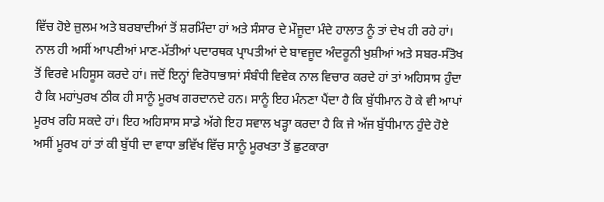ਵਿੱਚ ਹੋਏ ਜ਼ੁਲਮ ਅਤੇ ਬਰਬਾਦੀਆਂ ਤੋਂ ਸ਼ਰਮਿੰਦਾ ਹਾਂ ਅਤੇ ਸੰਸਾਰ ਦੇ ਮੌਜੂਦਾ ਮੰਦੇ ਹਾਲਾਤ ਨੂੰ ਤਾਂ ਦੇਖ ਹੀ ਰਹੇ ਹਾਂ। ਨਾਲ ਹੀ ਅਸੀਂ ਆਪਣੀਆਂ ਮਾਣ-ਮੱਤੀਆਂ ਪਦਾਰਥਕ ਪ੍ਰਾਪਤੀਆਂ ਦੇ ਬਾਵਜੂਦ ਅੰਦਰੂਨੀ ਖੁਸ਼ੀਆਂ ਅਤੇ ਸਬਰ-ਸੰਤੋਖ ਤੋਂ ਵਿਰਵੇ ਮਹਿਸੂਸ ਕਰਦੇ ਹਾਂ। ਜਦੋਂ ਇਨ੍ਹਾਂ ਵਿਰੋਧਾਭਾਸਾਂ ਸੰਬੰਧੀ ਵਿਵੇਕ ਨਾਲ ਵਿਚਾਰ ਕਰਦੇ ਹਾਂ ਤਾਂ ਅਹਿਸਾਸ ਹੁੰਦਾ ਹੈ ਕਿ ਮਹਾਂਪੁਰਖ ਠੀਕ ਹੀ ਸਾਨੂੰ ਮੂਰਖ ਗਰਦਾਨਦੇ ਹਨ। ਸਾਨੂੰ ਇਹ ਮੰਨਣਾ ਪੈਂਦਾ ਹੈ ਕਿ ਬੁੱਧੀਮਾਨ ਹੋ ਕੇ ਵੀ ਆਪਾਂ ਮੂਰਖ ਰਹਿ ਸਕਦੇ ਹਾਂ। ਇਹ ਅਹਿਸਾਸ ਸਾਡੇ ਅੱਗੇ ਇਹ ਸਵਾਲ ਖੜ੍ਹਾ ਕਰਦਾ ਹੈ ਕਿ ਜੇ ਅੱਜ ਬੁੱਧੀਮਾਨ ਹੁੰਦੇ ਹੋਏ ਅਸੀਂ ਮੂਰਖ ਹਾਂ ਤਾਂ ਕੀ ਬੁੱਧੀ ਦਾ ਵਾਧਾ ਭਵਿੱਖ ਵਿੱਚ ਸਾਨੂੰ ਮੂਰਖਤਾ ਤੋਂ ਛੁਟਕਾਰਾ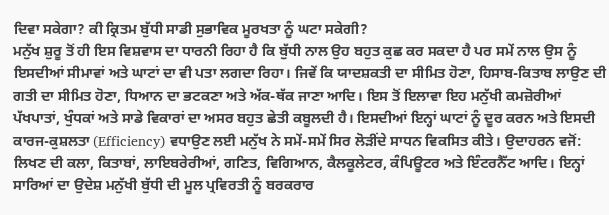ਦਿਵਾ ਸਕੇਗਾ? ਕੀ ਕ੍ਰਿਤਮ ਬੁੱਧੀ ਸਾਡੀ ਸੁਭਾਵਿਕ ਮੂਰਖਤਾ ਨੂੰ ਘਟਾ ਸਕੇਗੀ?
ਮਨੁੱਖ ਸ਼ੁਰੂ ਤੋਂ ਹੀ ਇਸ ਵਿਸ਼ਵਾਸ ਦਾ ਧਾਰਨੀ ਰਿਹਾ ਹੈ ਕਿ ਬੁੱਧੀ ਨਾਲ ਉਹ ਬਹੁਤ ਕੁਛ ਕਰ ਸਕਦਾ ਹੈ ਪਰ ਸਮੇਂ ਨਾਲ ਉਸ ਨੂੰ ਇਸਦੀਆਂ ਸੀਮਾਵਾਂ ਅਤੇ ਘਾਟਾਂ ਦਾ ਵੀ ਪਤਾ ਲਗਦਾ ਰਿਹਾ। ਜਿਵੇਂ ਕਿ ਯਾਦਸ਼ਕਤੀ ਦਾ ਸੀਮਿਤ ਹੋਣਾ, ਹਿਸਾਬ-ਕਿਤਾਬ ਲਾਉਣ ਦੀ ਗਤੀ ਦਾ ਸੀਮਿਤ ਹੋਣਾ, ਧਿਆਨ ਦਾ ਭਟਕਣਾ ਅਤੇ ਅੱਕ-ਥੱਕ ਜਾਣਾ ਆਦਿ। ਇਸ ਤੋਂ ਇਲਾਵਾ ਇਹ ਮਨੁੱਖੀ ਕਮਜ਼ੋਰੀਆਂ ਪੱਖਪਾਤਾਂ, ਖੁੰਧਕਾਂ ਅਤੇ ਸਾਡੇ ਵਿਕਾਰਾਂ ਦਾ ਅਸਰ ਬਹੁਤ ਛੇਤੀ ਕਬੂਲਦੀ ਹੈ। ਇਸਦੀਆਂ ਇਨ੍ਹਾਂ ਘਾਟਾਂ ਨੂੰ ਦੂਰ ਕਰਨ ਅਤੇ ਇਸਦੀ ਕਾਰਜ-ਕੁਸ਼ਲਤਾ (Efficiency) ਵਧਾਉਣ ਲਈ ਮਨੁੱਖ ਨੇ ਸਮੇਂ-ਸਮੇਂ ਸਿਰ ਲੋੜੀਂਦੇ ਸਾਧਨ ਵਿਕਸਿਤ ਕੀਤੇ। ਉਦਾਹਰਨ ਵਜੋਂ: ਲਿਖਣ ਦੀ ਕਲਾ, ਕਿਤਾਬਾਂ, ਲਾਇਬਰੇਰੀਆਂ, ਗਣਿਤ, ਵਿਗਿਆਨ, ਕੈਲਕੂਲੇਟਰ, ਕੰਪਿਊਟਰ ਅਤੇ ਇੰਟਰਨੈੱਟ ਆਦਿ। ਇਨ੍ਹਾਂ ਸਾਰਿਆਂ ਦਾ ਉਦੇਸ਼ ਮਨੁੱਖੀ ਬੁੱਧੀ ਦੀ ਮੂਲ ਪ੍ਰਵਿਰਤੀ ਨੂੰ ਬਰਕਰਾਰ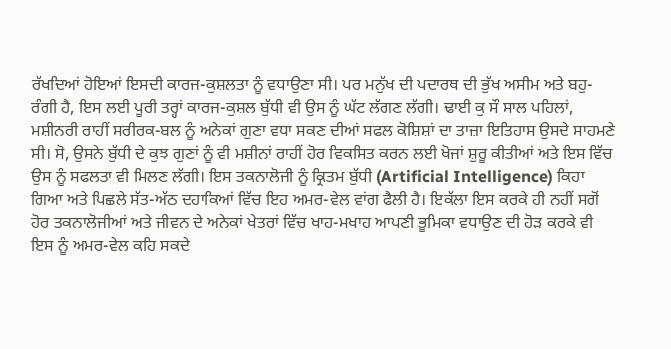ਰੱਖਦਿਆਂ ਹੋਇਆਂ ਇਸਦੀ ਕਾਰਜ-ਕੁਸ਼ਲਤਾ ਨੂੰ ਵਧਾਉਣਾ ਸੀ। ਪਰ ਮਨੁੱਖ ਦੀ ਪਦਾਰਥ ਦੀ ਭੁੱਖ ਅਸੀਮ ਅਤੇ ਬਹੁ-ਰੰਗੀ ਹੈ, ਇਸ ਲਈ ਪੂਰੀ ਤਰ੍ਹਾਂ ਕਾਰਜ-ਕੁਸ਼ਲ ਬੁੱਧੀ ਵੀ ਉਸ ਨੂੰ ਘੱਟ ਲੱਗਣ ਲੱਗੀ। ਢਾਈ ਕੁ ਸੌ ਸਾਲ ਪਹਿਲਾਂ, ਮਸ਼ੀਨਰੀ ਰਾਹੀਂ ਸਰੀਰਕ-ਬਲ ਨੂੰ ਅਨੇਕਾਂ ਗੁਣਾ ਵਧਾ ਸਕਣ ਦੀਆਂ ਸਫਲ ਕੋਸ਼ਿਸ਼ਾਂ ਦਾ ਤਾਜ਼ਾ ਇਤਿਹਾਸ ਉਸਦੇ ਸਾਹਮਣੇ ਸੀ। ਸੋ, ਉਸਨੇ ਬੁੱਧੀ ਦੇ ਕੁਝ ਗੁਣਾਂ ਨੂੰ ਵੀ ਮਸ਼ੀਨਾਂ ਰਾਹੀਂ ਹੋਰ ਵਿਕਸਿਤ ਕਰਨ ਲਈ ਖੋਜਾਂ ਸ਼ੁਰੂ ਕੀਤੀਆਂ ਅਤੇ ਇਸ ਵਿੱਚ ਉਸ ਨੂੰ ਸਫਲਤਾ ਵੀ ਮਿਲਣ ਲੱਗੀ। ਇਸ ਤਕਨਾਲੋਜੀ ਨੂੰ ਕ੍ਰਿਤਮ ਬੁੱਧੀ (Artificial Intelligence) ਕਿਹਾ ਗਿਆ ਅਤੇ ਪਿਛਲੇ ਸੱਤ-ਅੱਠ ਦਹਾਕਿਆਂ ਵਿੱਚ ਇਹ ਅਮਰ-ਵੇਲ ਵਾਂਗ ਫੈਲੀ ਹੈ। ਇਕੱਲਾ ਇਸ ਕਰਕੇ ਹੀ ਨਹੀਂ ਸਗੋਂ ਹੋਰ ਤਕਨਾਲੋਜੀਆਂ ਅਤੇ ਜੀਵਨ ਦੇ ਅਨੇਕਾਂ ਖੇਤਰਾਂ ਵਿੱਚ ਖਾਹ-ਮਖਾਹ ਆਪਣੀ ਭੂਮਿਕਾ ਵਧਾਉਣ ਦੀ ਹੋੜ ਕਰਕੇ ਵੀ ਇਸ ਨੂੰ ਅਮਰ-ਵੇਲ ਕਹਿ ਸਕਦੇ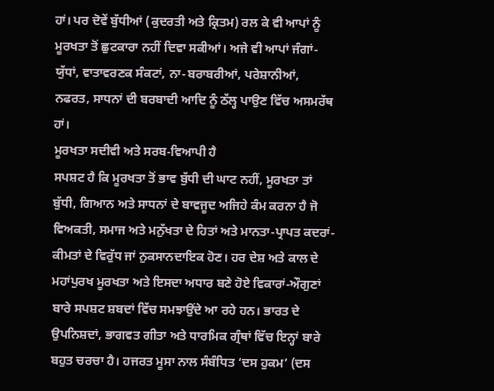ਹਾਂ। ਪਰ ਦੋਵੇਂ ਬੁੱਧੀਆਂ (ਕੁਦਰਤੀ ਅਤੇ ਕ੍ਰਿਤਮ) ਰਲ ਕੇ ਵੀ ਆਪਾਂ ਨੂੰ ਮੂਰਖਤਾ ਤੋਂ ਛੁਟਕਾਰਾ ਨਹੀਂ ਦਿਵਾ ਸਕੀਆਂ। ਅਜੇ ਵੀ ਆਪਾਂ ਜੰਗਾਂ-ਯੁੱਧਾਂ, ਵਾਤਾਵਰਣਕ ਸੰਕਟਾਂ, ਨਾ-ਬਰਾਬਰੀਆਂ, ਪਰੇਸ਼ਾਨੀਆਂ, ਨਫਰਤ, ਸਾਧਨਾਂ ਦੀ ਬਰਬਾਦੀ ਆਦਿ ਨੂੰ ਠੱਲ੍ਹ ਪਾਉਣ ਵਿੱਚ ਅਸਮਰੱਥ ਹਾਂ।
ਮੂਰਖਤਾ ਸਦੀਵੀ ਅਤੇ ਸਰਬ-ਵਿਆਪੀ ਹੈ
ਸਪਸ਼ਟ ਹੈ ਕਿ ਮੂਰਖਤਾ ਤੋਂ ਭਾਵ ਬੁੱਧੀ ਦੀ ਘਾਟ ਨਹੀਂ, ਮੂਰਖਤਾ ਤਾਂ ਬੁੱਧੀ, ਗਿਆਨ ਅਤੇ ਸਾਧਨਾਂ ਦੇ ਬਾਵਜੂਦ ਅਜਿਹੇ ਕੰਮ ਕਰਨਾ ਹੈ ਜੋ ਵਿਅਕਤੀ, ਸਮਾਜ ਅਤੇ ਮਨੁੱਖਤਾ ਦੇ ਹਿਤਾਂ ਅਤੇ ਮਾਨਤਾ-ਪ੍ਰਾਪਤ ਕਦਰਾਂ-ਕੀਮਤਾਂ ਦੇ ਵਿਰੁੱਧ ਜਾਂ ਨੁਕਸਾਨਦਾਇਕ ਹੋਣ। ਹਰ ਦੇਸ਼ ਅਤੇ ਕਾਲ ਦੇ ਮਹਾਂਪੁਰਖ ਮੂਰਖਤਾ ਅਤੇ ਇਸਦਾ ਅਧਾਰ ਬਣੇ ਹੋਏ ਵਿਕਾਰਾਂ-ਔਗੁਣਾਂ ਬਾਰੇ ਸਪਸ਼ਟ ਸ਼ਬਦਾਂ ਵਿੱਚ ਸਮਝਾਉਂਦੇ ਆ ਰਹੇ ਹਨ। ਭਾਰਤ ਦੇ ਉਪਨਿਸ਼ਦਾਂ, ਭਾਗਵਤ ਗੀਤਾ ਅਤੇ ਧਾਰਮਿਕ ਗ੍ਰੰਥਾਂ ਵਿੱਚ ਇਨ੍ਹਾਂ ਬਾਰੇ ਬਹੁਤ ਚਰਚਾ ਹੈ। ਹਜਰਤ ਮੂਸਾ ਨਾਲ ਸੰਬੰਧਿਤ ‘ਦਸ ਹੁਕਮ’ (ਦਸ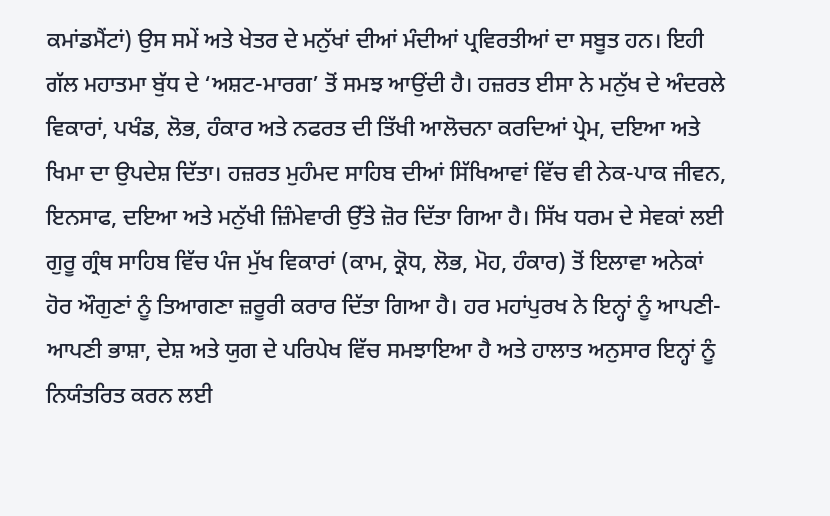ਕਮਾਂਡਮੈਂਟਾਂ) ਉਸ ਸਮੇਂ ਅਤੇ ਖੇਤਰ ਦੇ ਮਨੁੱਖਾਂ ਦੀਆਂ ਮੰਦੀਆਂ ਪ੍ਰਵਿਰਤੀਆਂ ਦਾ ਸਬੂਤ ਹਨ। ਇਹੀ ਗੱਲ ਮਹਾਤਮਾ ਬੁੱਧ ਦੇ ‘ਅਸ਼ਟ-ਮਾਰਗ’ ਤੋਂ ਸਮਝ ਆਉਂਦੀ ਹੈ। ਹਜ਼ਰਤ ਈਸਾ ਨੇ ਮਨੁੱਖ ਦੇ ਅੰਦਰਲੇ ਵਿਕਾਰਾਂ, ਪਖੰਡ, ਲੋਭ, ਹੰਕਾਰ ਅਤੇ ਨਫਰਤ ਦੀ ਤਿੱਖੀ ਆਲੋਚਨਾ ਕਰਦਿਆਂ ਪ੍ਰੇਮ, ਦਇਆ ਅਤੇ ਖਿਮਾ ਦਾ ਉਪਦੇਸ਼ ਦਿੱਤਾ। ਹਜ਼ਰਤ ਮੁਹੰਮਦ ਸਾਹਿਬ ਦੀਆਂ ਸਿੱਖਿਆਵਾਂ ਵਿੱਚ ਵੀ ਨੇਕ-ਪਾਕ ਜੀਵਨ, ਇਨਸਾਫ, ਦਇਆ ਅਤੇ ਮਨੁੱਖੀ ਜ਼ਿੰਮੇਵਾਰੀ ਉੱਤੇ ਜ਼ੋਰ ਦਿੱਤਾ ਗਿਆ ਹੈ। ਸਿੱਖ ਧਰਮ ਦੇ ਸੇਵਕਾਂ ਲਈ ਗੁਰੂ ਗ੍ਰੰਥ ਸਾਹਿਬ ਵਿੱਚ ਪੰਜ ਮੁੱਖ ਵਿਕਾਰਾਂ (ਕਾਮ, ਕ੍ਰੋਧ, ਲੋਭ, ਮੋਹ, ਹੰਕਾਰ) ਤੋਂ ਇਲਾਵਾ ਅਨੇਕਾਂ ਹੋਰ ਔਗੁਣਾਂ ਨੂੰ ਤਿਆਗਣਾ ਜ਼ਰੂਰੀ ਕਰਾਰ ਦਿੱਤਾ ਗਿਆ ਹੈ। ਹਰ ਮਹਾਂਪੁਰਖ ਨੇ ਇਨ੍ਹਾਂ ਨੂੰ ਆਪਣੀ-ਆਪਣੀ ਭਾਸ਼ਾ, ਦੇਸ਼ ਅਤੇ ਯੁਗ ਦੇ ਪਰਿਪੇਖ ਵਿੱਚ ਸਮਝਾਇਆ ਹੈ ਅਤੇ ਹਾਲਾਤ ਅਨੁਸਾਰ ਇਨ੍ਹਾਂ ਨੂੰ ਨਿਯੰਤਰਿਤ ਕਰਨ ਲਈ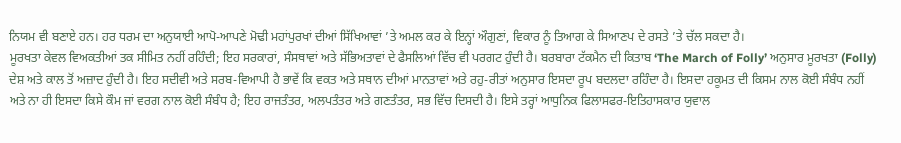ਨਿਯਮ ਵੀ ਬਣਾਏ ਹਨ। ਹਰ ਧਰਮ ਦਾ ਅਨੁਯਾਈ ਆਪੋ-ਆਪਣੇ ਮੋਢੀ ਮਹਾਂਪੁਰਖਾਂ ਦੀਆਂ ਸਿੱਖਿਆਵਾਂ ’ਤੇ ਅਮਲ ਕਰ ਕੇ ਇਨ੍ਹਾਂ ਔਗੁਣਾਂ, ਵਿਕਾਰ ਨੂੰ ਤਿਆਗ ਕੇ ਸਿਆਣਪ ਦੇ ਰਸਤੇ ’ਤੇ ਚੱਲ ਸਕਦਾ ਹੈ।
ਮੂਰਖਤਾ ਕੇਵਲ ਵਿਅਕਤੀਆਂ ਤਕ ਸੀਮਿਤ ਨਹੀਂ ਰਹਿੰਦੀ; ਇਹ ਸਰਕਾਰਾਂ, ਸੰਸਥਾਵਾਂ ਅਤੇ ਸੱਭਿਅਤਾਵਾਂ ਦੇ ਫੈਸਲਿਆਂ ਵਿੱਚ ਵੀ ਪਰਗਟ ਹੁੰਦੀ ਹੈ। ਬਰਬਾਰਾ ਟੱਕਮੈਨ ਦੀ ਕਿਤਾਬ ‘The March of Folly’ ਅਨੁਸਾਰ ਮੂਰਖਤਾ (Folly) ਦੇਸ਼ ਅਤੇ ਕਾਲ ਤੋਂ ਅਜ਼ਾਦ ਹੁੰਦੀ ਹੈ। ਇਹ ਸਦੀਵੀ ਅਤੇ ਸਰਬ-ਵਿਆਪੀ ਹੈ ਭਾਵੇਂ ਕਿ ਵਕਤ ਅਤੇ ਸਥਾਨ ਦੀਆਂ ਮਾਨਤਾਵਾਂ ਅਤੇ ਰਹੁ-ਰੀਤਾਂ ਅਨੁਸਾਰ ਇਸਦਾ ਰੂਪ ਬਦਲਦਾ ਰਹਿੰਦਾ ਹੈ। ਇਸਦਾ ਹਕੂਮਤ ਦੀ ਕਿਸਮ ਨਾਲ ਕੋਈ ਸੰਬੰਧ ਨਹੀਂ ਅਤੇ ਨਾ ਹੀ ਇਸਦਾ ਕਿਸੇ ਕੌਮ ਜਾਂ ਵਰਗ ਨਾਲ ਕੋਈ ਸੰਬੰਧ ਹੈ; ਇਹ ਰਾਜਤੰਤਰ, ਅਲਪਤੰਤਰ ਅਤੇ ਗਣਤੰਤਰ, ਸਭ ਵਿੱਚ ਦਿਸਦੀ ਹੈ। ਇਸੇ ਤਰ੍ਹਾਂ ਆਧੁਨਿਕ ਫਿਲਾਸਫਰ-ਇਤਿਹਾਸਕਾਰ ਯੁਵਾਲ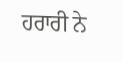ਹਰਾਰੀ ਨੇ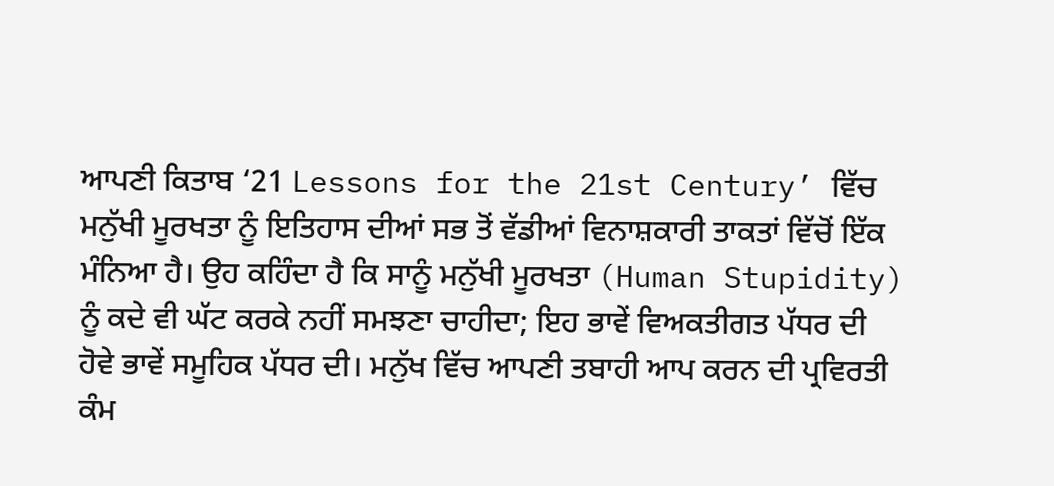ਆਪਣੀ ਕਿਤਾਬ ‘21 Lessons for the 21st Century’ ਵਿੱਚ ਮਨੁੱਖੀ ਮੂਰਖਤਾ ਨੂੰ ਇਤਿਹਾਸ ਦੀਆਂ ਸਭ ਤੋਂ ਵੱਡੀਆਂ ਵਿਨਾਸ਼ਕਾਰੀ ਤਾਕਤਾਂ ਵਿੱਚੋਂ ਇੱਕ ਮੰਨਿਆ ਹੈ। ਉਹ ਕਹਿੰਦਾ ਹੈ ਕਿ ਸਾਨੂੰ ਮਨੁੱਖੀ ਮੂਰਖਤਾ (Human Stupidity) ਨੂੰ ਕਦੇ ਵੀ ਘੱਟ ਕਰਕੇ ਨਹੀਂ ਸਮਝਣਾ ਚਾਹੀਦਾ; ਇਹ ਭਾਵੇਂ ਵਿਅਕਤੀਗਤ ਪੱਧਰ ਦੀ ਹੋਵੇ ਭਾਵੇਂ ਸਮੂਹਿਕ ਪੱਧਰ ਦੀ। ਮਨੁੱਖ ਵਿੱਚ ਆਪਣੀ ਤਬਾਹੀ ਆਪ ਕਰਨ ਦੀ ਪ੍ਰਵਿਰਤੀ ਕੰਮ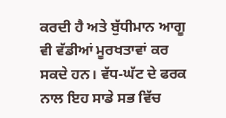ਕਰਦੀ ਹੈ ਅਤੇ ਬੁੱਧੀਮਾਨ ਆਗੂ ਵੀ ਵੱਡੀਆਂ ਮੂਰਖਤਾਵਾਂ ਕਰ ਸਕਦੇ ਹਨ। ਵੱਧ-ਘੱਟ ਦੇ ਫਰਕ ਨਾਲ ਇਹ ਸਾਡੇ ਸਭ ਵਿੱਚ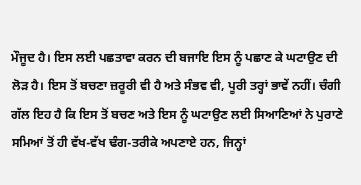ਮੌਜੂਦ ਹੈ। ਇਸ ਲਈ ਪਛਤਾਵਾ ਕਰਨ ਦੀ ਬਜਾਇ ਇਸ ਨੂੰ ਪਛਾਣ ਕੇ ਘਟਾਉਣ ਦੀ ਲੋੜ ਹੈ। ਇਸ ਤੋਂ ਬਚਣਾ ਜ਼ਰੂਰੀ ਵੀ ਹੈ ਅਤੇ ਸੰਭਵ ਵੀ, ਪੂਰੀ ਤਰ੍ਹਾਂ ਭਾਵੇਂ ਨਹੀਂ। ਚੰਗੀ ਗੱਲ ਇਹ ਹੈ ਕਿ ਇਸ ਤੋਂ ਬਚਣ ਅਤੇ ਇਸ ਨੂੰ ਘਟਾਉਣ ਲਈ ਸਿਆਣਿਆਂ ਨੇ ਪੁਰਾਣੇ ਸਮਿਆਂ ਤੋਂ ਹੀ ਵੱਖ-ਵੱਖ ਢੰਗ-ਤਰੀਕੇ ਅਪਣਾਏ ਹਨ, ਜਿਨ੍ਹਾਂ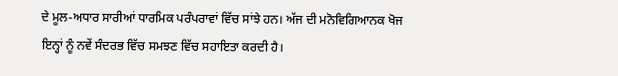ਦੇ ਮੂਲ-ਅਧਾਰ ਸਾਰੀਆਂ ਧਾਰਮਿਕ ਪਰੰਪਰਾਵਾਂ ਵਿੱਚ ਸਾਂਝੇ ਹਨ। ਅੱਜ ਦੀ ਮਨੋਵਿਗਿਆਨਕ ਖੋਜ ਇਨ੍ਹਾਂ ਨੂੰ ਨਵੇਂ ਸੰਦਰਭ ਵਿੱਚ ਸਮਝਣ ਵਿੱਚ ਸਹਾਇਤਾ ਕਰਦੀ ਹੈ।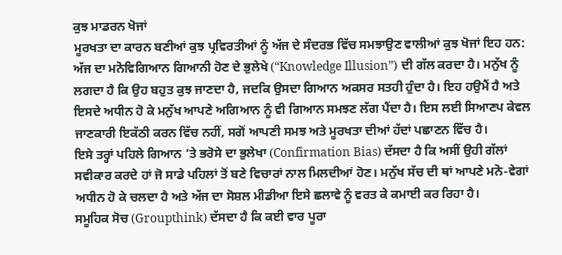ਕੁਝ ਮਾਡਰਨ ਖੋਜਾਂ
ਮੂਰਖਤਾ ਦਾ ਕਾਰਨ ਬਣੀਆਂ ਕੁਝ ਪ੍ਰਵਿਰਤੀਆਂ ਨੂੰ ਅੱਜ ਦੇ ਸੰਦਰਭ ਵਿੱਚ ਸਮਝਾਉਣ ਵਾਲੀਆਂ ਕੁਝ ਖੋਜਾਂ ਇਹ ਹਨ:
ਅੱਜ ਦਾ ਮਨੋਵਿਗਿਆਨ ਗਿਆਨੀ ਹੋਣ ਦੇ ਭੁਲੇਖੇ (“Knowledge Illusion”) ਦੀ ਗੱਲ ਕਰਦਾ ਹੈ। ਮਨੁੱਖ ਨੂੰ ਲਗਦਾ ਹੈ ਕਿ ਉਹ ਬਹੁਤ ਕੁਝ ਜਾਣਦਾ ਹੈ, ਜਦਕਿ ਉਸਦਾ ਗਿਆਨ ਅਕਸਰ ਸਤਹੀ ਹੁੰਦਾ ਹੈ। ਇਹ ਹਉਮੈਂ ਹੈ ਅਤੇ ਇਸਦੇ ਅਧੀਨ ਹੋ ਕੇ ਮਨੁੱਖ ਆਪਣੇ ਅਗਿਆਨ ਨੂੰ ਵੀ ਗਿਆਨ ਸਮਝਣ ਲੱਗ ਪੈਂਦਾ ਹੈ। ਇਸ ਲਈ ਸਿਆਣਪ ਕੇਵਲ ਜਾਣਕਾਰੀ ਇਕੱਠੀ ਕਰਨ ਵਿੱਚ ਨਹੀਂ, ਸਗੋਂ ਆਪਣੀ ਸਮਝ ਅਤੇ ਮੂਰਖਤਾ ਦੀਆਂ ਹੱਦਾਂ ਪਛਾਣਨ ਵਿੱਚ ਹੈ।
ਇਸੇ ਤਰ੍ਹਾਂ ਪਹਿਲੇ ਗਿਆਨ ’ਤੇ ਭਰੋਸੇ ਦਾ ਭੁਲੇਖਾ (Confirmation Bias) ਦੱਸਦਾ ਹੈ ਕਿ ਅਸੀਂ ਉਹੀ ਗੱਲਾਂ ਸਵੀਕਾਰ ਕਰਦੇ ਹਾਂ ਜੋ ਸਾਡੇ ਪਹਿਲਾਂ ਤੋਂ ਬਣੇ ਵਿਚਾਰਾਂ ਨਾਲ ਮਿਲਦੀਆਂ ਹੋਣ। ਮਨੁੱਖ ਸੱਚ ਦੀ ਥਾਂ ਆਪਣੇ ਮਨੋ-ਵੇਗਾਂ ਅਧੀਨ ਹੋ ਕੇ ਚਲਦਾ ਹੈ ਅਤੇ ਅੱਜ ਦਾ ਸੋਸ਼ਲ ਮੀਡੀਆ ਇਸੇ ਛਲਾਵੇ ਨੂੰ ਵਰਤ ਕੇ ਕਮਾਈ ਕਰ ਰਿਹਾ ਹੈ।
ਸਮੂਹਿਕ ਸੋਚ (Groupthink) ਦੱਸਦਾ ਹੈ ਕਿ ਕਈ ਵਾਰ ਪੂਰਾ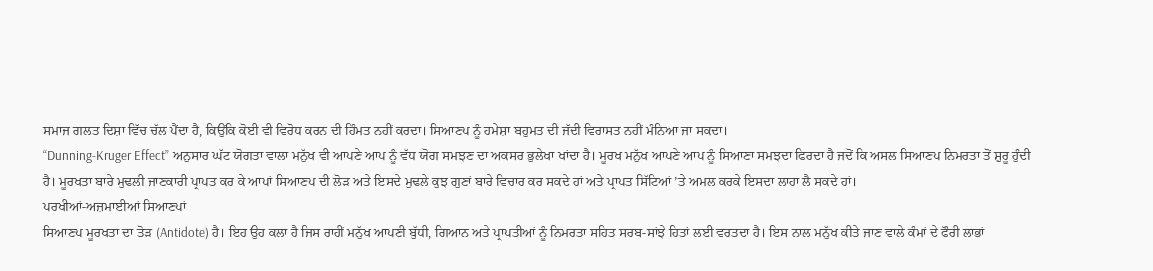ਸਮਾਜ ਗਲਤ ਦਿਸ਼ਾ ਵਿੱਚ ਚੱਲ ਪੈਂਦਾ ਹੈ, ਕਿਉਂਕਿ ਕੋਈ ਵੀ ਵਿਰੋਧ ਕਰਨ ਦੀ ਹਿੰਮਤ ਨਹੀਂ ਕਰਦਾ। ਸਿਆਣਪ ਨੂੰ ਹਮੇਸ਼ਾ ਬਹੁਮਤ ਦੀ ਜੱਦੀ ਵਿਰਾਸਤ ਨਹੀਂ ਮੰਨਿਆ ਜਾ ਸਕਦਾ।
“Dunning-Kruger Effect” ਅਨੁਸਾਰ ਘੱਟ ਯੋਗਤਾ ਵਾਲਾ ਮਨੁੱਖ ਵੀ ਆਪਣੇ ਆਪ ਨੂੰ ਵੱਧ ਯੋਗ ਸਮਝਣ ਦਾ ਅਕਸਰ ਭੁਲੇਖਾ ਖਾਂਦਾ ਹੈ। ਮੂਰਖ ਮਨੁੱਖ ਆਪਣੇ ਆਪ ਨੂੰ ਸਿਆਣਾ ਸਮਝਦਾ ਫਿਰਦਾ ਹੈ ਜਦੋਂ ਕਿ ਅਸਲ ਸਿਆਣਪ ਨਿਮਰਤਾ ਤੋਂ ਸ਼ੁਰੂ ਹੁੰਦੀ ਹੈ। ਮੂਰਖਤਾ ਬਾਰੇ ਮੁਢਲੀ ਜਾਣਕਾਰੀ ਪ੍ਰਾਪਤ ਕਰ ਕੇ ਆਪਾਂ ਸਿਆਣਪ ਦੀ ਲੋੜ ਅਤੇ ਇਸਦੇ ਮੁਢਲੇ ਕੁਝ ਗੁਣਾਂ ਬਾਰੇ ਵਿਚਾਰ ਕਰ ਸਕਦੇ ਹਾਂ ਅਤੇ ਪ੍ਰਾਪਤ ਸਿੱਟਿਆਂ ’ਤੇ ਅਮਲ ਕਰਕੇ ਇਸਦਾ ਲਾਹਾ ਲੈ ਸਕਦੇ ਹਾਂ।
ਪਰਖੀਆਂ-ਅਜ਼ਮਾਈਆਂ ਸਿਆਣਪਾਂ
ਸਿਆਣਪ ਮੂਰਖਤਾ ਦਾ ਤੋੜ (Antidote) ਹੈ। ਇਹ ਉਹ ਕਲਾ ਹੈ ਜਿਸ ਰਾਹੀਂ ਮਨੁੱਖ ਆਪਣੀ ਬੁੱਧੀ, ਗਿਆਨ ਅਤੇ ਪ੍ਰਾਪਤੀਆਂ ਨੂੰ ਨਿਮਰਤਾ ਸਹਿਤ ਸਰਬ-ਸਾਂਝੇ ਹਿਤਾਂ ਲਈ ਵਰਤਦਾ ਹੈ। ਇਸ ਨਾਲ ਮਨੁੱਖ ਕੀਤੇ ਜਾਣ ਵਾਲੇ ਕੰਮਾਂ ਦੇ ਫੌਰੀ ਲਾਭਾਂ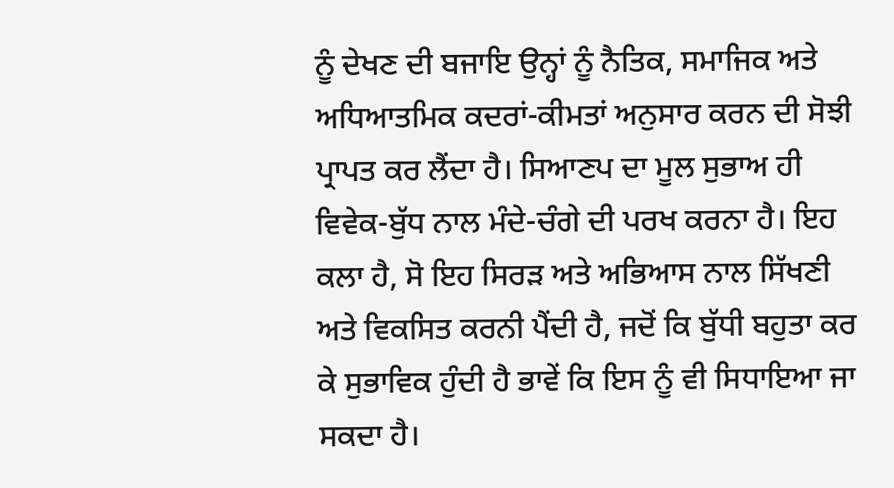ਨੂੰ ਦੇਖਣ ਦੀ ਬਜਾਇ ਉਨ੍ਹਾਂ ਨੂੰ ਨੈਤਿਕ, ਸਮਾਜਿਕ ਅਤੇ ਅਧਿਆਤਮਿਕ ਕਦਰਾਂ-ਕੀਮਤਾਂ ਅਨੁਸਾਰ ਕਰਨ ਦੀ ਸੋਝੀ ਪ੍ਰਾਪਤ ਕਰ ਲੈਂਦਾ ਹੈ। ਸਿਆਣਪ ਦਾ ਮੂਲ ਸੁਭਾਅ ਹੀ ਵਿਵੇਕ-ਬੁੱਧ ਨਾਲ ਮੰਦੇ-ਚੰਗੇ ਦੀ ਪਰਖ ਕਰਨਾ ਹੈ। ਇਹ ਕਲਾ ਹੈ, ਸੋ ਇਹ ਸਿਰੜ ਅਤੇ ਅਭਿਆਸ ਨਾਲ ਸਿੱਖਣੀ ਅਤੇ ਵਿਕਸਿਤ ਕਰਨੀ ਪੈਂਦੀ ਹੈ, ਜਦੋਂ ਕਿ ਬੁੱਧੀ ਬਹੁਤਾ ਕਰ ਕੇ ਸੁਭਾਵਿਕ ਹੁੰਦੀ ਹੈ ਭਾਵੇਂ ਕਿ ਇਸ ਨੂੰ ਵੀ ਸਿਧਾਇਆ ਜਾ ਸਕਦਾ ਹੈ।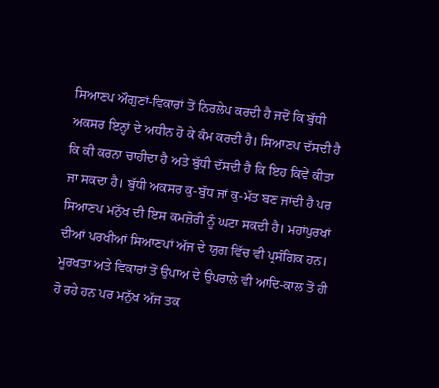ਸਿਆਣਪ ਔਗੁਣਾਂ-ਵਿਕਾਰਾਂ ਤੋਂ ਨਿਰਲੇਪ ਕਰਦੀ ਹੈ ਜਦੋਂ ਕਿ ਬੁੱਧੀ ਅਕਸਰ ਇਨ੍ਹਾਂ ਦੇ ਅਧੀਨ ਹੋ ਕੇ ਕੰਮ ਕਰਦੀ ਹੈ। ਸਿਆਣਪ ਦੱਸਦੀ ਹੈ ਕਿ ਕੀ ਕਰਨਾ ਚਾਹੀਦਾ ਹੈ ਅਤੇ ਬੁੱਧੀ ਦੱਸਦੀ ਹੈ ਕਿ ਇਹ ਕਿਵੇਂ ਕੀਤਾ ਜਾ ਸਕਦਾ ਹੈ। ਬੁੱਧੀ ਅਕਸਰ ਕੁ-ਬੁੱਧ ਜਾਂ ਕੁ-ਮੱਤ ਬਣ ਜਾਂਦੀ ਹੈ ਪਰ ਸਿਆਣਪ ਮਨੁੱਖ ਦੀ ਇਸ ਕਮਜ਼ੋਰੀ ਨੂੰ ਘਟਾ ਸਕਦੀ ਹੈ। ਮਹਾਂਪੁਰਖਾਂ ਦੀਆਂ ਪਰਖੀਆਂ ਸਿਆਣਪਾਂ ਅੱਜ ਦੇ ਯੁਗ ਵਿੱਚ ਵੀ ਪ੍ਰਸੰਗਿਕ ਹਨ।
ਮੂਰਖਤਾ ਅਤੇ ਵਿਕਾਰਾਂ ਤੋਂ ਉਪਾਅ ਦੇ ਉਪਰਾਲੇ ਵੀ ਆਦਿ-ਕਾਲ ਤੋਂ ਹੀ ਹੋ ਰਹੇ ਹਨ ਪਰ ਮਨੁੱਖ ਅੱਜ ਤਕ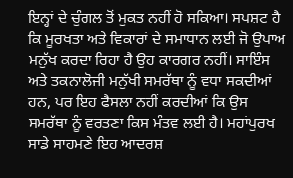ਇਨ੍ਹਾਂ ਦੇ ਚੁੰਗਲ ਤੋਂ ਮੁਕਤ ਨਹੀਂ ਹੋ ਸਕਿਆ। ਸਪਸ਼ਟ ਹੈ ਕਿ ਮੂਰਖਤਾ ਅਤੇ ਵਿਕਾਰਾਂ ਦੇ ਸਮਾਧਾਨ ਲਈ ਜੋ ਉਪਾਅ ਮਨੁੱਖ ਕਰਦਾ ਰਿਹਾ ਹੈ ਉਹ ਕਾਰਗਰ ਨਹੀਂ। ਸਾਇੰਸ ਅਤੇ ਤਕਨਾਲੋਜੀ ਮਨੁੱਖੀ ਸਮਰੱਥਾ ਨੂੰ ਵਧਾ ਸਕਦੀਆਂ ਹਨ, ਪਰ ਇਹ ਫੈਸਲਾ ਨਹੀਂ ਕਰਦੀਆਂ ਕਿ ਉਸ ਸਮਰੱਥਾ ਨੂੰ ਵਰਤਣਾ ਕਿਸ ਮੰਤਵ ਲਈ ਹੈ। ਮਹਾਂਪੁਰਖ ਸਾਡੇ ਸਾਹਮਣੇ ਇਹ ਆਦਰਸ਼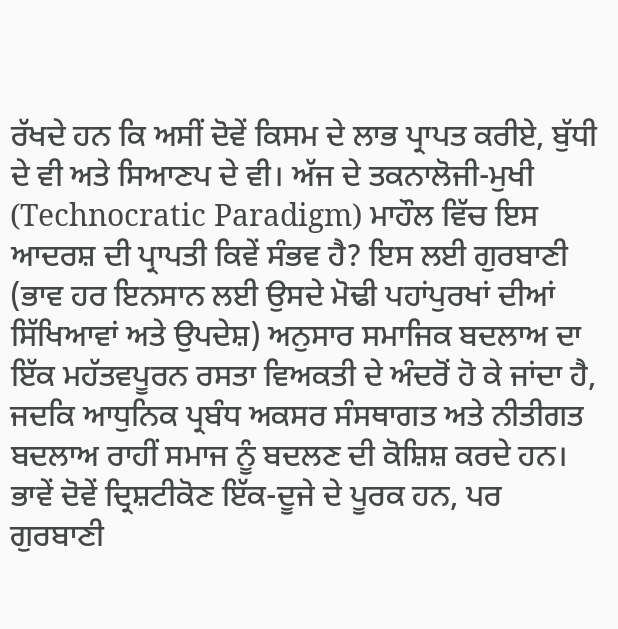ਰੱਖਦੇ ਹਨ ਕਿ ਅਸੀਂ ਦੋਵੇਂ ਕਿਸਮ ਦੇ ਲਾਭ ਪ੍ਰਾਪਤ ਕਰੀਏ, ਬੁੱਧੀ ਦੇ ਵੀ ਅਤੇ ਸਿਆਣਪ ਦੇ ਵੀ। ਅੱਜ ਦੇ ਤਕਨਾਲੋਜੀ-ਮੁਖੀ (Technocratic Paradigm) ਮਾਹੌਲ ਵਿੱਚ ਇਸ ਆਦਰਸ਼ ਦੀ ਪ੍ਰਾਪਤੀ ਕਿਵੇਂ ਸੰਭਵ ਹੈ? ਇਸ ਲਈ ਗੁਰਬਾਣੀ (ਭਾਵ ਹਰ ਇਨਸਾਨ ਲਈ ਉਸਦੇ ਮੋਢੀ ਪਹਾਂਪੁਰਖਾਂ ਦੀਆਂ ਸਿੱਖਿਆਵਾਂ ਅਤੇ ਉਪਦੇਸ਼) ਅਨੁਸਾਰ ਸਮਾਜਿਕ ਬਦਲਾਅ ਦਾ ਇੱਕ ਮਹੱਤਵਪੂਰਨ ਰਸਤਾ ਵਿਅਕਤੀ ਦੇ ਅੰਦਰੋਂ ਹੋ ਕੇ ਜਾਂਦਾ ਹੈ, ਜਦਕਿ ਆਧੁਨਿਕ ਪ੍ਰਬੰਧ ਅਕਸਰ ਸੰਸਥਾਗਤ ਅਤੇ ਨੀਤੀਗਤ ਬਦਲਾਅ ਰਾਹੀਂ ਸਮਾਜ ਨੂੰ ਬਦਲਣ ਦੀ ਕੋਸ਼ਿਸ਼ ਕਰਦੇ ਹਨ। ਭਾਵੇਂ ਦੋਵੇਂ ਦ੍ਰਿਸ਼ਟੀਕੋਣ ਇੱਕ-ਦੂਜੇ ਦੇ ਪੂਰਕ ਹਨ, ਪਰ ਗੁਰਬਾਣੀ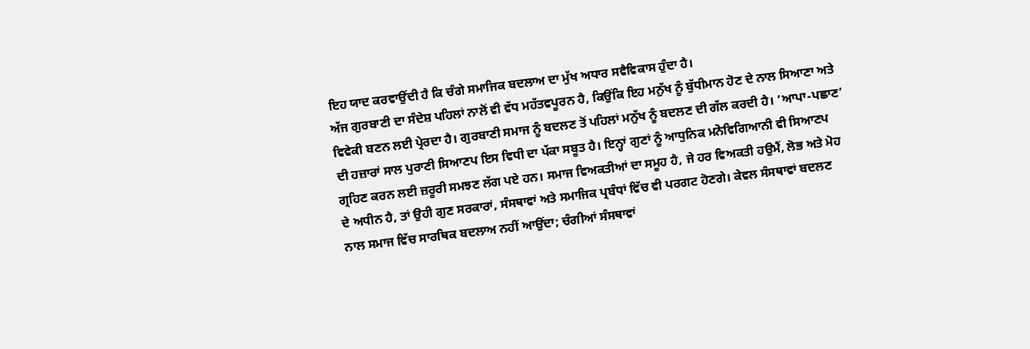ਇਹ ਯਾਦ ਕਰਵਾਉਂਦੀ ਹੈ ਕਿ ਚੰਗੇ ਸਮਾਜਿਕ ਬਦਲਾਅ ਦਾ ਮੁੱਖ ਅਧਾਰ ਸਵੈਵਿਕਾਸ ਹੁੰਦਾ ਹੈ।
ਅੱਜ ਗੁਰਬਾਣੀ ਦਾ ਸੰਦੇਸ਼ ਪਹਿਲਾਂ ਨਾਲੋਂ ਵੀ ਵੱਧ ਮਹੱਤਵਪੂਰਨ ਹੈ, ਕਿਉਂਕਿ ਇਹ ਮਨੁੱਖ ਨੂੰ ਬੁੱਧੀਮਾਨ ਹੋਣ ਦੇ ਨਾਲ ਸਿਆਣਾ ਅਤੇ ਵਿਵੇਕੀ ਬਣਨ ਲਈ ਪ੍ਰੇਰਦਾ ਹੈ। ਗੁਰਬਾਣੀ ਸਮਾਜ ਨੂੰ ਬਦਲਣ ਤੋਂ ਪਹਿਲਾਂ ਮਨੁੱਖ ਨੂੰ ਬਦਲਣ ਦੀ ਗੱਲ ਕਰਦੀ ਹੈ। ‘ਆਪਾ-ਪਛਾਣ’ ਦੀ ਹਜ਼ਾਰਾਂ ਸਾਲ ਪੁਰਾਣੀ ਸਿਆਣਪ ਇਸ ਵਿਧੀ ਦਾ ਪੱਕਾ ਸਬੂਤ ਹੈ। ਇਨ੍ਹਾਂ ਗੁਣਾਂ ਨੂੰ ਆਧੁਨਿਕ ਮਨੋਵਿਗਿਆਨੀ ਵੀ ਸਿਆਣਪ ਗ੍ਰਹਿਣ ਕਰਨ ਲਈ ਜ਼ਰੂਰੀ ਸਮਝਣ ਲੱਗ ਪਏ ਹਨ। ਸਮਾਜ ਵਿਅਕਤੀਆਂ ਦਾ ਸਮੂਹ ਹੈ, ਜੇ ਹਰ ਵਿਅਕਤੀ ਹਉਮੈਂ, ਲੋਭ ਅਤੇ ਮੋਹ ਦੇ ਅਧੀਨ ਹੈ, ਤਾਂ ਉਹੀ ਗੁਣ ਸਰਕਾਰਾਂ, ਸੰਸਥਾਵਾਂ ਅਤੇ ਸਮਾਜਿਕ ਪ੍ਰਬੰਧਾਂ ਵਿੱਚ ਵੀ ਪਰਗਟ ਹੋਣਗੇ। ਕੇਵਲ ਸੰਸਥਾਵਾਂ ਬਦਲਣ ਨਾਲ ਸਮਾਜ ਵਿੱਚ ਸਾਰਥਿਕ ਬਦਲਾਅ ਨਹੀਂ ਆਉਂਦਾ; ਚੰਗੀਆਂ ਸੰਸਥਾਵਾਂ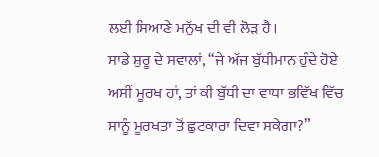ਲਈ ਸਿਆਣੇ ਮਨੁੱਖ ਦੀ ਵੀ ਲੋੜ ਹੈ।
ਸਾਡੇ ਸ਼ੁਰੂ ਦੇ ਸਵਾਲਾਂ, “ਜੇ ਅੱਜ ਬੁੱਧੀਮਾਨ ਹੁੰਦੇ ਹੋਏ ਅਸੀਂ ਮੂਰਖ ਹਾਂ, ਤਾਂ ਕੀ ਬੁੱਧੀ ਦਾ ਵਾਧਾ ਭਵਿੱਖ ਵਿੱਚ ਸਾਨੂੰ ਮੂਰਖਤਾ ਤੋਂ ਛੁਟਕਾਰਾ ਦਿਵਾ ਸਕੇਗਾ?”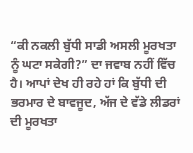“ਕੀ ਨਕਲੀ ਬੁੱਧੀ ਸਾਡੀ ਅਸਲੀ ਮੂਰਖਤਾ ਨੂੰ ਘਟਾ ਸਕੇਗੀ?” ਦਾ ਜਵਾਬ ਨਹੀਂ ਵਿੱਚ ਹੈ। ਆਪਾਂ ਦੇਖ ਹੀ ਰਹੇ ਹਾਂ ਕਿ ਬੁੱਧੀ ਦੀ ਭਰਮਾਰ ਦੇ ਬਾਵਜੂਦ, ਅੱਜ ਦੇ ਵੱਡੇ ਲੀਡਰਾਂ ਦੀ ਮੂਰਖਤਾ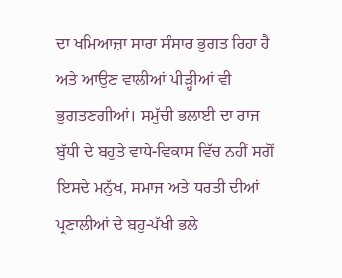ਦਾ ਖਮਿਆਜ਼ਾ ਸਾਰਾ ਸੰਸਾਰ ਭੁਗਤ ਰਿਹਾ ਹੈ ਅਤੇ ਆਉਣ ਵਾਲੀਆਂ ਪੀੜ੍ਹੀਆਂ ਵੀ ਭੁਗਤਣਗੀਆਂ। ਸਮੁੱਚੀ ਭਲਾਈ ਦਾ ਰਾਜ ਬੁੱਧੀ ਦੇ ਬਹੁਤੇ ਵਾਧੇ-ਵਿਕਾਸ ਵਿੱਚ ਨਹੀਂ ਸਗੋਂ ਇਸਦੇ ਮਨੁੱਖ, ਸਮਾਜ ਅਤੇ ਧਰਤੀ ਦੀਆਂ ਪ੍ਰਣਾਲੀਆਂ ਦੇ ਬਹੁ-ਪੱਖੀ ਭਲੇ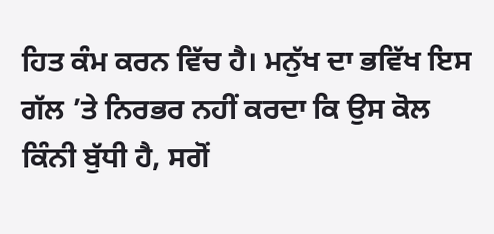ਹਿਤ ਕੰਮ ਕਰਨ ਵਿੱਚ ਹੈ। ਮਨੁੱਖ ਦਾ ਭਵਿੱਖ ਇਸ ਗੱਲ ’ਤੇ ਨਿਰਭਰ ਨਹੀਂ ਕਰਦਾ ਕਿ ਉਸ ਕੋਲ ਕਿੰਨੀ ਬੁੱਧੀ ਹੈ, ਸਗੋਂ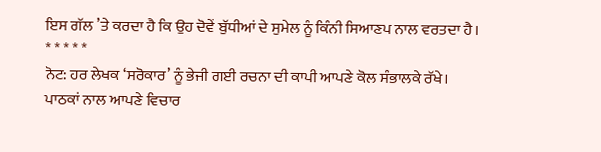ਇਸ ਗੱਲ ’ਤੇ ਕਰਦਾ ਹੈ ਕਿ ਉਹ ਦੋਵੇਂ ਬੁੱਧੀਆਂ ਦੇ ਸੁਮੇਲ ਨੂੰ ਕਿੰਨੀ ਸਿਆਣਪ ਨਾਲ ਵਰਤਦਾ ਹੈ।
* * * * *
ਨੋਟ: ਹਰ ਲੇਖਕ ‘ਸਰੋਕਾਰ’ ਨੂੰ ਭੇਜੀ ਗਈ ਰਚਨਾ ਦੀ ਕਾਪੀ ਆਪਣੇ ਕੋਲ ਸੰਭਾਲਕੇ ਰੱਖੇ।
ਪਾਠਕਾਂ ਨਾਲ ਆਪਣੇ ਵਿਚਾਰ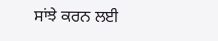ਸਾਂਝੇ ਕਰਨ ਲਈ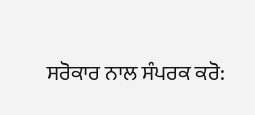ਸਰੋਕਾਰ ਨਾਲ ਸੰਪਰਕ ਕਰੋ: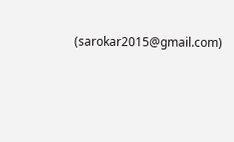(sarokar2015@gmail.com)